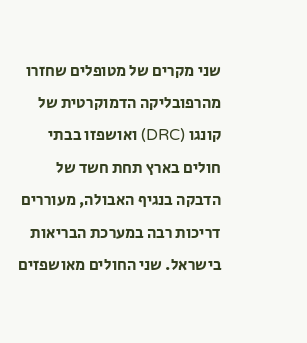שני מקרים של מטופלים שחזרו מהרפובליקה הדמוקרטית של קונגו (DRC) ואושפזו בבתי חולים בארץ תחת חשד של הדבקה בנגיף האבולה, מעוררים דריכות רבה במערכת הבריאות בישראל. שני החולים מאושפזים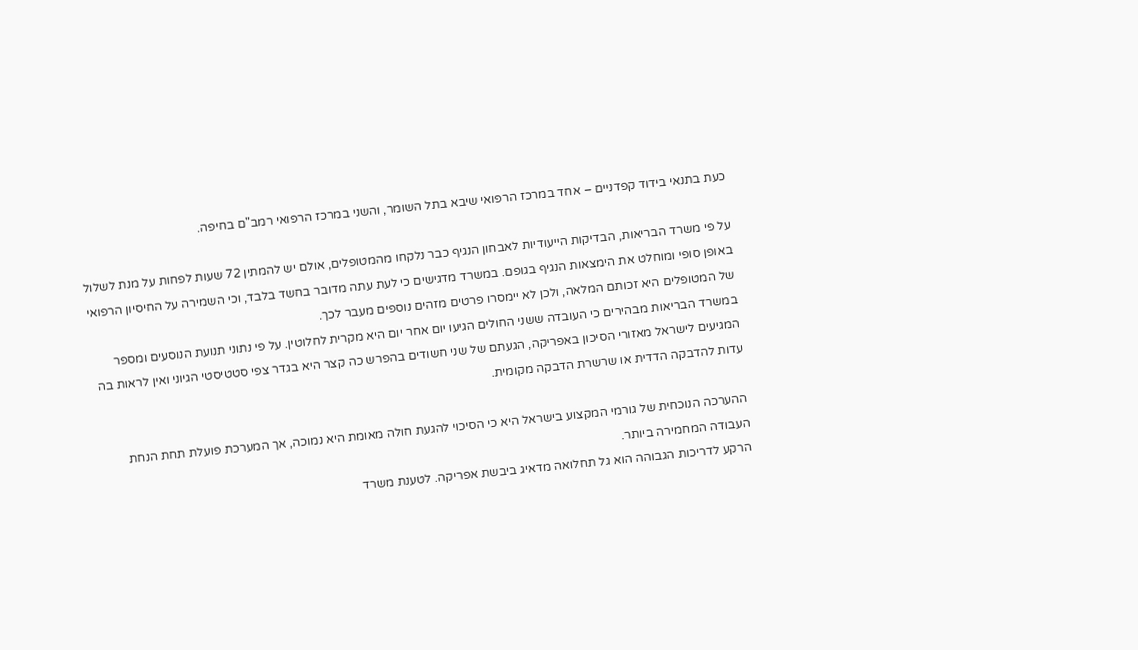כעת בתנאי בידוד קפדניים – אחד במרכז הרפואי שיבא בתל השומר, והשני במרכז הרפואי רמב"ם בחיפה.

על פי משרד הבריאות, הבדיקות הייעודיות לאבחון הנגיף כבר נלקחו מהמטופלים, אולם יש להמתין 72 שעות לפחות על מנת לשלול באופן סופי ומוחלט את הימצאות הנגיף בגופם. במשרד מדגישים כי לעת עתה מדובר בחשד בלבד, וכי השמירה על החיסיון הרפואי של המטופלים היא זכותם המלאה, ולכן לא יימסרו פרטים מזהים נוספים מעבר לכך.
במשרד הבריאות מבהירים כי העובדה ששני החולים הגיעו יום אחר יום היא מקרית לחלוטין. על פי נתוני תנועת הנוסעים ומספר המגיעים לישראל מאזורי הסיכון באפריקה, הגעתם של שני חשודים בהפרש כה קצר היא בגדר צפי סטטיסטי הגיוני ואין לראות בה עדות להדבקה הדדית או שרשרת הדבקה מקומית.

ההערכה הנוכחית של גורמי המקצוע בישראל היא כי הסיכוי להגעת חולה מאומת היא נמוכה, אך המערכת פועלת תחת הנחת העבודה המחמירה ביותר.
הרקע לדריכות הגבוהה הוא גל תחלואה מדאיג ביבשת אפריקה. לטענת משרד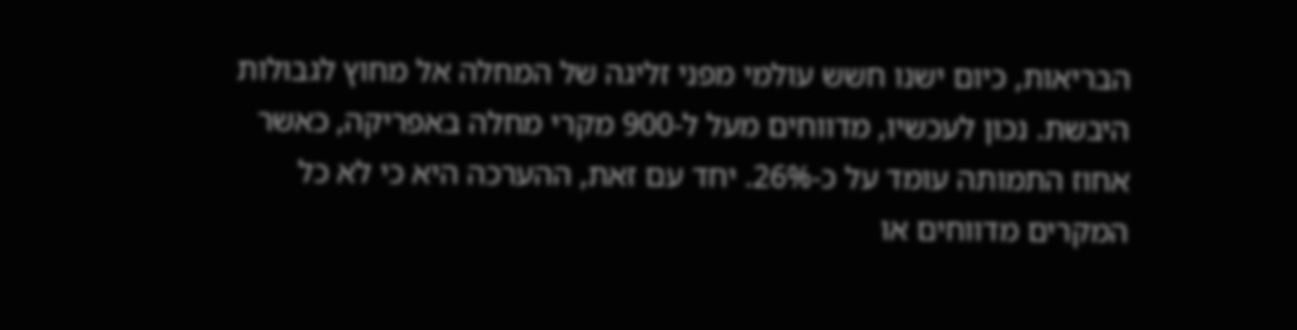הבריאות, כיום ישנו חשש עולמי מפני זליגה של המחלה אל מחוץ לגבולות היבשת. נכון לעכשיו, מדווחים מעל ל-900 מקרי מחלה באפריקה, כאשר אחוז התמותה עומד על כ-26%. יחד עם זאת, ההערכה היא כי לא כל המקרים מדווחים או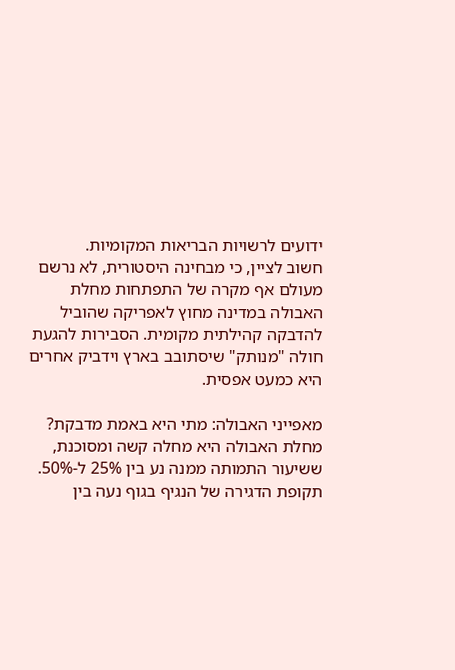ידועים לרשויות הבריאות המקומיות.
חשוב לציין, כי מבחינה היסטורית, לא נרשם מעולם אף מקרה של התפתחות מחלת האבולה במדינה מחוץ לאפריקה שהוביל להדבקה קהילתית מקומית. הסבירות להגעת חולה "מנותק" שיסתובב בארץ וידביק אחרים היא כמעט אפסית.

מאפייני האבולה: מתי היא באמת מדבקת?
מחלת האבולה היא מחלה קשה ומסוכנת, ששיעור התמותה ממנה נע בין 25% ל-50%. תקופת הדגירה של הנגיף בגוף נעה בין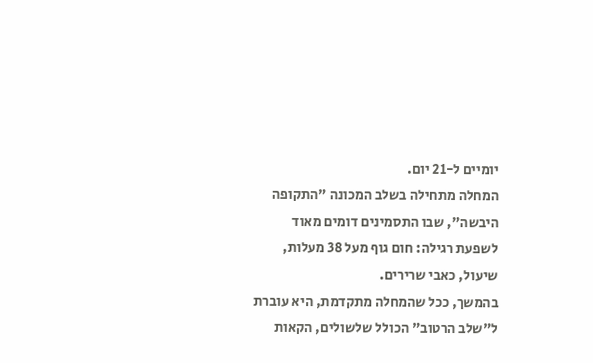יומיים ל-21 יום.
המחלה מתחילה בשלב המכונה "התקופה היבשה", שבו התסמינים דומים מאוד לשפעת רגילה: חום גוף מעל 38 מעלות, שיעול, כאבי שרירים.
בהמשך, ככל שהמחלה מתקדמת, היא עוברת ל"שלב הרטוב" הכולל שלשולים, הקאות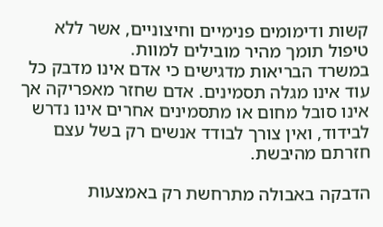קשות ודימומים פנימיים וחיצוניים, אשר ללא טיפול תומך מהיר מובילים למוות.
במשרד הבריאות מדגישים כי אדם אינו מדבק כל עוד אינו מגלה תסמינים. אדם שחזר מאפריקה אך אינו סובל מחום או מתסמינים אחרים אינו נדרש לבידוד, ואין צורך לבודד אנשים רק בשל עצם חזרתם מהיבשת.

הדבקה באבולה מתרחשת רק באמצעות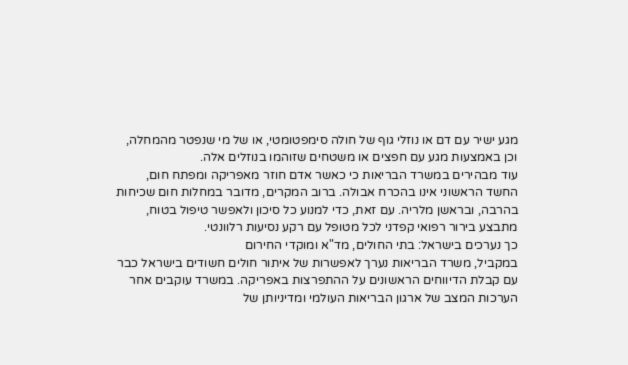מגע ישיר עם דם או נוזלי גוף של חולה סימפטומטי, או של מי שנפטר מהמחלה, וכן באמצעות מגע עם חפצים או משטחים שזוהמו בנוזלים אלה.
עוד מבהירים במשרד הבריאות כי כאשר אדם חוזר מאפריקה ומפתח חום, החשד הראשוני אינו בהכרח אבולה. ברוב המקרים, מדובר במחלות חום שכיחות בהרבה, ובראשן מלריה. עם זאת, כדי למנוע כל סיכון ולאפשר טיפול בטוח, מתבצע בירור רפואי קפדני לכל מטופל עם רקע נסיעות רלוונטי.
כך נערכים בישראל: בתי החולים, מד"א ומוקדי החירום
במקביל, משרד הבריאות נערך לאפשרות של איתור חולים חשודים בישראל כבר עם קבלת הדיווחים הראשונים על ההתפרצות באפריקה. במשרד עוקבים אחר הערכות המצב של ארגון הבריאות העולמי ומדיניותן של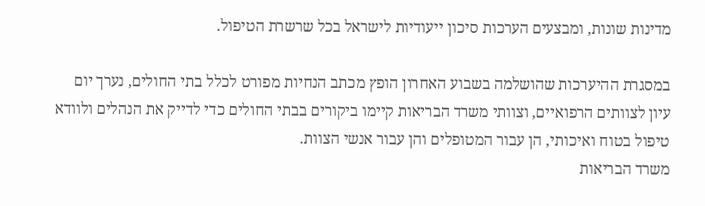מדינות שונות, ומבצעים הערכות סיכון ייעודיות לישראל בכל שרשרת הטיפול.

במסגרת ההיערכות שהושלמה בשבוע האחרון הופץ מכתב הנחיות מפורט לכלל בתי החולים, נערך יום עיון לצוותים הרפואיים, וצוותי משרד הבריאות קיימו ביקורים בבתי החולים כדי לדייק את הנהלים ולוודא טיפול בטוח ואיכותי, הן עבור המטופלים והן עבור אנשי הצוות.
משרד הבריאות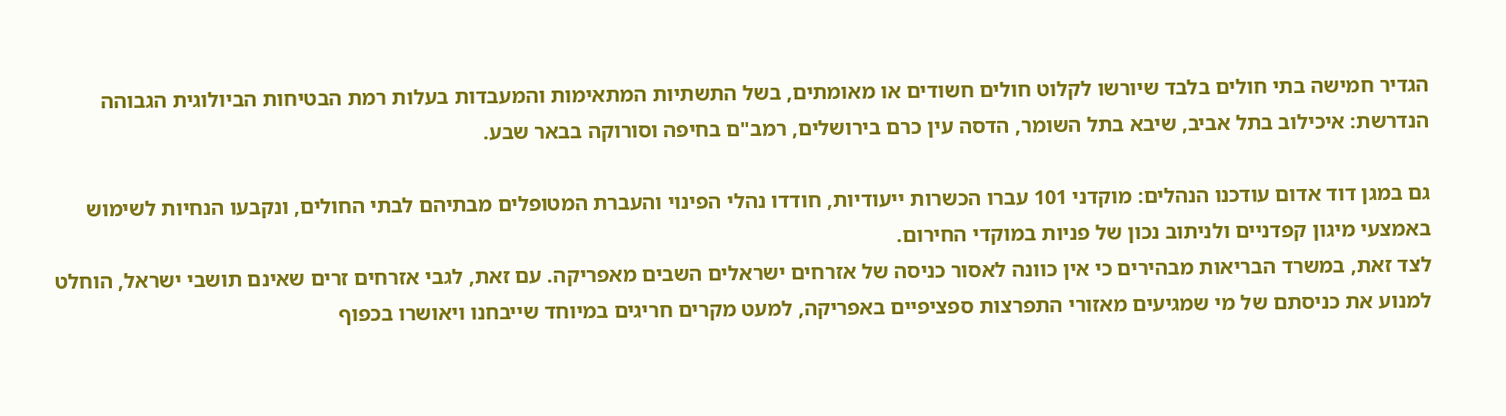הגדיר חמישה בתי חולים בלבד שיורשו לקלוט חולים חשודים או מאומתים, בשל התשתיות המתאימות והמעבדות בעלות רמת הבטיחות הביולוגית הגבוהה הנדרשת: איכילוב בתל אביב, שיבא בתל השומר, הדסה עין כרם בירושלים, רמב"ם בחיפה וסורוקה בבאר שבע.

גם במגן דוד אדום עודכנו הנהלים: מוקדני 101 עברו הכשרות ייעודיות, חודדו נהלי הפינוי והעברת המטופלים מבתיהם לבתי החולים, ונקבעו הנחיות לשימוש באמצעי מיגון קפדניים ולניתוב נכון של פניות במוקדי החירום.
לצד זאת, במשרד הבריאות מבהירים כי אין כוונה לאסור כניסה של אזרחים ישראלים השבים מאפריקה. עם זאת, לגבי אזרחים זרים שאינם תושבי ישראל, הוחלט למנוע את כניסתם של מי שמגיעים מאזורי התפרצות ספציפיים באפריקה, למעט מקרים חריגים במיוחד שייבחנו ויאושרו בכפוף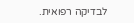לבדיקה רפואית.